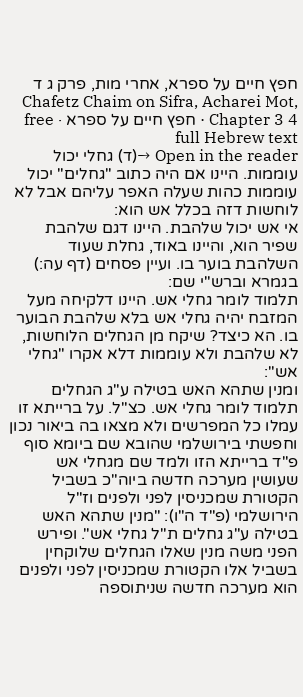חפץ חיים על ספרא, אחרי מות, פרק ג ד
Chafetz Chaim on Sifra, Acharei Mot, Chapter 3 4 · חפץ חיים על ספרא · free full Hebrew text
Open in the reader →(ד) גחלי יכול עוממות. היינו אם היה כתוב "גחלים" יכול עוממות כהות שעלה האפר עליהם אבל לא לוחשות דזה בכלל אש הוא:
אי אש יכול שלהבת. היינו דגם שלהבת שפיר הוא, והיינו באוד, גחלת שעוד השלהבת בוער בו. ועיין פסחים (דף עה:) בגמרא וברש"י שם:
תלמוד לומר גחלי אש. היינו דלקיחה מעל המזבח יהיה גחלי אש בלא שלהבת הבוער בו. הא כיצד? שיקח מן הגחלים הלוחשות, לא שלהבת ולא עוממות דלא אקרו "גחלי אש":
ומנין שתהא האש בטילה ע"ג הגחלים תלמוד לומר גחלי אש. כצ"ל. על ברייתא זו עמלו כל המפרשים ולא מצאו בה ביאור נכון וחפשתי בירושלמי שהובא שם ביומא סוף פ"ד ברייתא הזו ולמד שם מגחלי אש שעושין מערכה חדשה ביוה"כ בשביל הקטורת שמכניסין לפני ולפנים וז"ל הירושלמי (פ"ד ה"ו): "מנין שתהא האש בטילה ע"ג גחלים ת"ל גחלי אש". ופירש הפני משה מנין שאלו הגחלים שלוקחין בשביל אלו הקטורת שמכניסין לפני ולפנים הוא מערכה חדשה שניתוספה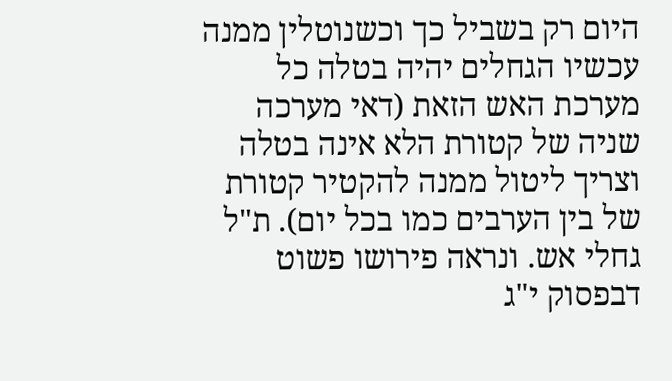היום רק בשביל כך וכשנוטלין ממנה עכשיו הגחלים יהיה בטלה כל מערכת האש הזאת (דאי מערכה שניה של קטורת הלא אינה בטלה וצריך ליטול ממנה להקטיר קטורת של בין הערבים כמו בכל יום). ת"ל גחלי אש. ונראה פירושו פשוט דבפסוק י"ג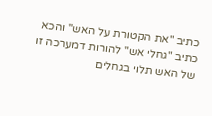כתיב "את הקטורת על האש" והכא כתיב "גחלי אש" להורות דמערכה זו של האש תלוי בגחלים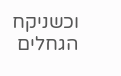וכשניקח הגחלים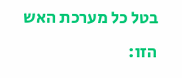בטל כל מערכת האש הזו: